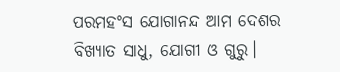ପରମହଂସ ଯୋଗାନନ୍ଦ ଆମ ଦେଶର ବିଖ୍ୟାତ ସାଧୁ, ଯୋଗୀ ଓ ଗୁରୁ।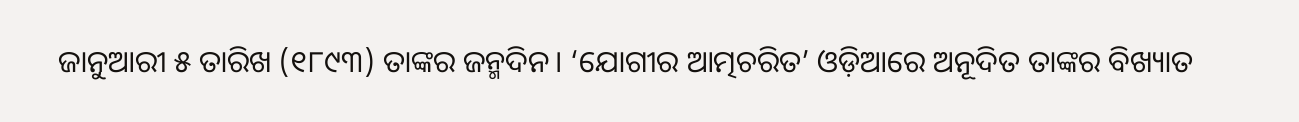ଜାନୁଆରୀ ୫ ତାରିଖ (୧୮୯୩) ତାଙ୍କର ଜନ୍ମଦିନ। ‘ଯୋଗୀର ଆତ୍ମଚରିତ’ ଓଡ଼ିଆରେ ଅନୂଦିତ ତାଙ୍କର ବିଖ୍ୟାତ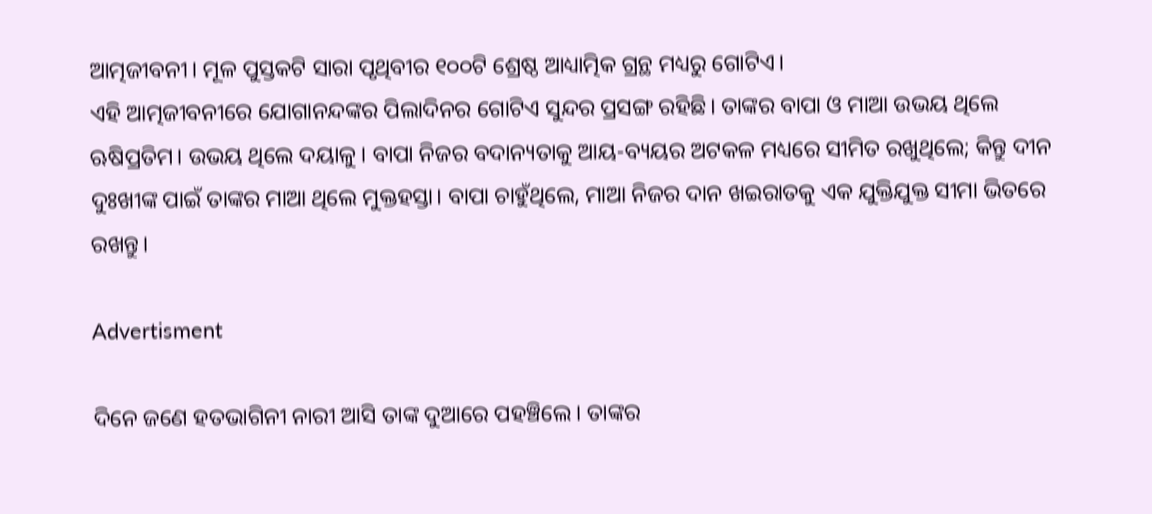ଆତ୍ମଜୀବନୀ। ମୂଳ ପୁସ୍ତକଟି ସାରା ପୃଥିବୀର ୧୦୦ଟି ଶ୍ରେଷ୍ଠ ଆଧ୍ୟାତ୍ମିକ ଗ୍ରନ୍ଥ ମଧ୍ୟରୁ ଗୋଟିଏ।
ଏହି ଆତ୍ମଜୀବନୀରେ ଯୋଗାନନ୍ଦଙ୍କର ପିଲାଦିନର ଗୋଟିଏ ସୁନ୍ଦର ପ୍ରସଙ୍ଗ ରହିଛି। ତାଙ୍କର ବାପା ଓ ମାଆ ଉଭୟ ଥିଲେ ଋଷିପ୍ରତିମ। ଉଭୟ ଥିଲେ ଦୟାଳୁ। ବାପା ନିଜର ବଦାନ୍ୟତାକୁ ଆୟ-ବ୍ୟୟର ଅଟକଳ ମଧ୍ୟରେ ସୀମିତ ରଖୁଥିଲେ; କିନ୍ତୁ ଦୀନ ଦୁଃଖୀଙ୍କ ପାଇଁ ତାଙ୍କର ମାଆ ଥିଲେ ମୁକ୍ତହସ୍ତା। ବାପା ଚାହୁଁଥିଲେ, ମାଆ ନିଜର ଦାନ ଖଇରାତକୁ ଏକ ଯୁକ୍ତିଯୁକ୍ତ ସୀମା ଭିତରେ ରଖନ୍ତୁ।

Advertisment

ଦିନେ ଜଣେ ହତଭାଗିନୀ ନାରୀ ଆସି ତାଙ୍କ ଦୁଆରେ ପହଞ୍ଚିଲେ। ତାଙ୍କର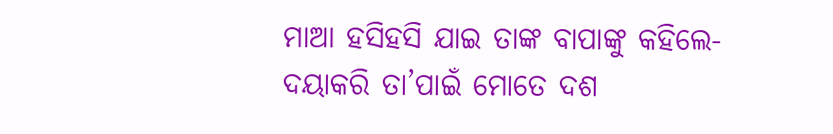ମାଆ ହସିହସି ଯାଇ ତାଙ୍କ ବାପାଙ୍କୁ କହିଲେ- ଦୟାକରି ତା’ପାଇଁ ମୋତେ ଦଶ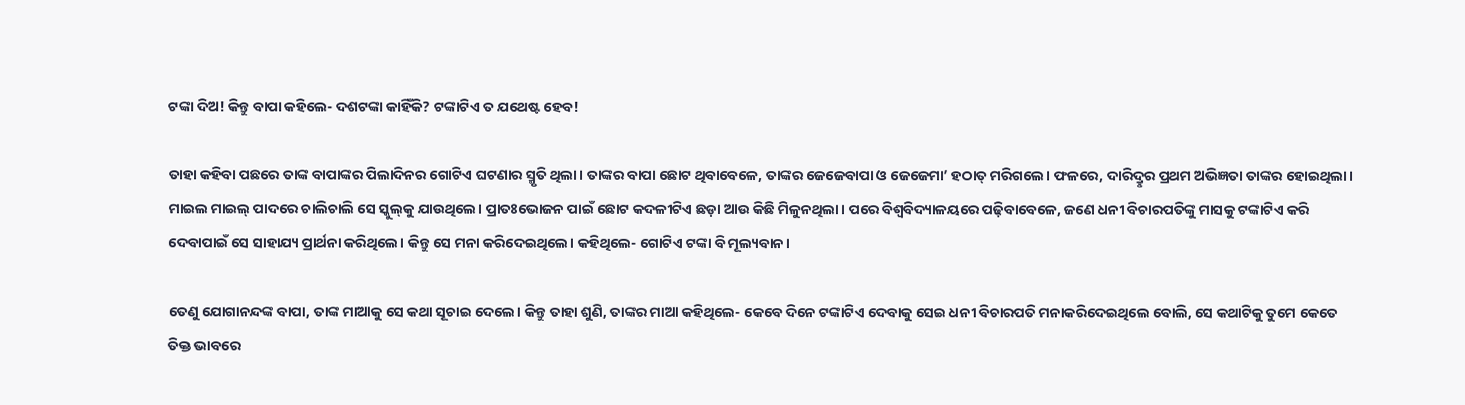ଟଙ୍କା ଦିଅ! କିନ୍ତୁ ବାପା କହିଲେ- ଦଶଟଙ୍କା କାହିଁକି? ଟଙ୍କାଟିଏ ତ ଯଥେଷ୍ଟ ହେବ!

ତାହା କହିବା ପଛରେ ତାଙ୍କ ବାପାଙ୍କର ପିଲାଦିନର ଗୋଟିଏ ଘଟଣାର ସ୍ମୃତି ଥିଲା। ତାଙ୍କର ବାପା ଛୋଟ ଥିବାବେଳେ, ତାଙ୍କର ଜେଜେବାପା ଓ ଜେଜେମା’ ହଠାତ୍ ମରିଗଲେ। ଫଳରେ, ଦାରିଦ୍ରୢର ପ୍ରଥମ ଅଭିଜ୍ଞତା ତାଙ୍କର ହୋଇଥିଲା। ମାଇଲ ମାଇଲ୍ ପାଦରେ ଚାଲିଚାଲି ସେ ସ୍କୁଲ୍‌କୁ ଯାଉଥିଲେ। ପ୍ରାତଃଭୋଜନ ପାଇଁ ଛୋଟ କଦଳୀଟିଏ ଛଡ଼ା ଆଉ କିଛି ମିଳୁନଥିଲା। ପରେ ବିଶ୍ୱବିଦ୍ୟାଳୟରେ ପଢ଼ିବାବେଳେ, ଜଣେ ଧନୀ ବିଚାରପତିଙ୍କୁ ମାସକୁ ଟଙ୍କାଟିଏ କରି ଦେବାପାଇଁ ସେ ସାହାଯ୍ୟ ପ୍ରାର୍ଥନା କରିଥିଲେ। କିନ୍ତୁ ସେ ମନା କରିଦେଇଥିଲେ। କହିଥିଲେ- ଗୋଟିଏ ଟଙ୍କା ବି ମୂଲ୍ୟବାନ।

ତେଣୁ ଯୋଗାନନ୍ଦଙ୍କ ବାପା, ତାଙ୍କ ମାଆକୁ ସେ କଥା ସୂଚାଇ ଦେଲେ। କିନ୍ତୁ ତାହା ଶୁଣି, ତାଙ୍କର ମାଆ କହିଥିଲେ- କେବେ ଦିନେ ଟଙ୍କାଟିଏ ଦେବାକୁ ସେଇ ଧନୀ ବିଚାରପତି ମନାକରିଦେଇଥିଲେ ବୋଲି, ସେ କଥାଟିକୁ ତୁମେ କେତେ ତିକ୍ତ ଭାବରେ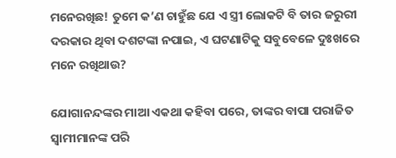ମନେରଖିଛ! ତୁମେ କ’ଣ ଚାହୁଁଛ ଯେ ଏ ସ୍ତ୍ରୀ ଲୋକଟି ବି ତାର ଜରୁରୀ ଦରକାର ଥିବା ଦଶଟଙ୍କା ନପାଇ, ଏ ଘଟଣାଟିକୁ ସବୁବେଳେ ଦୁଃଖରେ ମନେ ରଖିଥାଉ?

ଯୋଗାନନ୍ଦଙ୍କର ମାଆ ଏକଥା କହିବା ପରେ, ତାଙ୍କର ବାପା ପରାଜିତ ସ୍ୱାମୀମାନଙ୍କ ପରି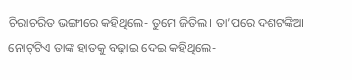ଚିରାଚରିତ ଭଙ୍ଗୀରେ କହିଥିଲେ- ତୁମେ ଜିତିଲ। ତା’ପରେ ଦଶଟଙ୍କିଆ ନୋଟ୍‌ଟିଏ ତାଙ୍କ ହାତକୁ ବଢ଼ାଇ ଦେଇ କହିଥିଲେ-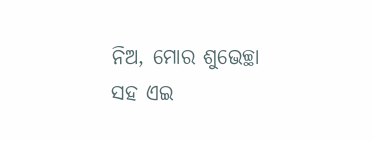ନିଅ, ମୋର ଶୁଭେଚ୍ଛା ସହ ଏଇ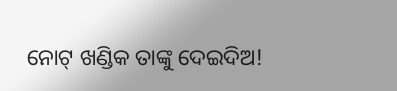ନୋଟ୍ ଖଣ୍ଡିକ ତାଙ୍କୁ ଦେଇଦିଅ!